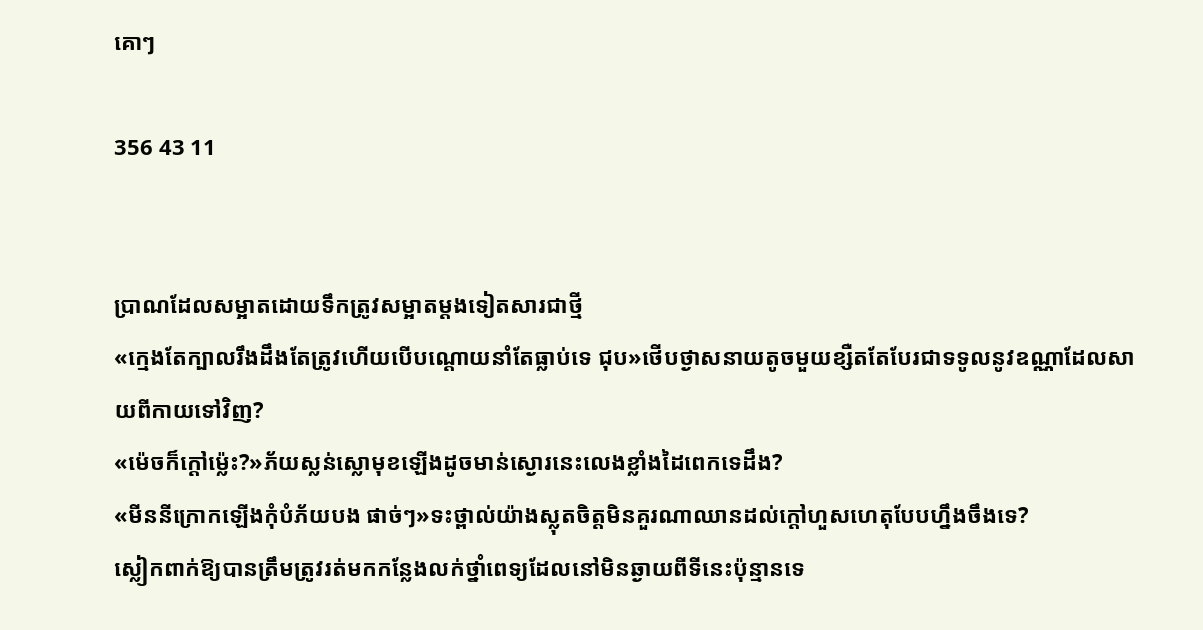គោៗ

356 43 11


ប្រាណដែលសម្អាតដោយទឹកត្រូវសម្អាតម្តងទៀតសារជាថ្មី
«ក្មេងតែក្បាលរឹងដឹងតែត្រូវហើយបើបណ្តោយនាំតែធ្លាប់ទេ ជុប»ថើបថ្ងាសនាយតូចមួយខ្សឺតតែបែរជាទទូលនូវឧណ្ណាដែលសាយពីកាយទៅវិញ?
«ម៉េចក៏ក្តៅម្ល៉េះ?»ភ័យស្លន់ស្លោមុខឡើងដូចមាន់ស្ងោរនេះលេងខ្លាំងដៃពេកទេដឹង?
«មីននីក្រោកឡើងកុំបំភ័យបង ផាច់‌ៗ»ទះថ្ពាល់យ៉ាងស្លុតចិត្តមិនគួរណាឈានដល់ក្តៅហួសហេតុបែបហ្នឹងចឹងទេ?
ស្លៀកពាក់ឱ្យបានត្រឹមត្រូវរត់មកកន្លែងលក់ថ្នាំពេទ្យដែលនៅមិនឆ្ងាយពីទីនេះប៉ុន្មានទេ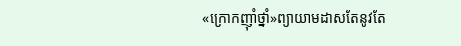«ក្រោកញុាំថ្នាំ»ព្យាយាមដាសតែនូវតែ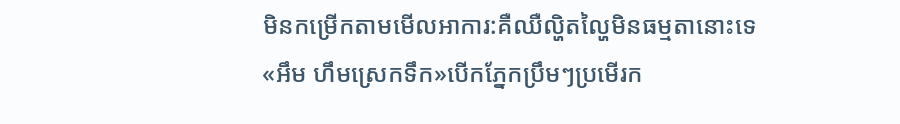មិនកម្រើកតាមមើលអាការ:គឺឈឺល្ហិតល្ហៃមិនធម្មតានោះទេ
«អឹម ហឹមស្រេកទឹក»បើកភ្នែកប្រឹម‌ៗប្រមើរក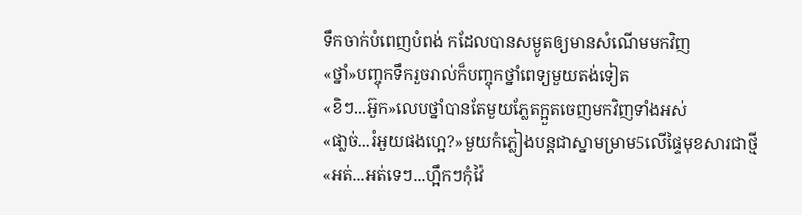ទឹកចាក់បំពេញបំពង់ កដែលបានសម្ងូតឲ្យមានសំណើមមកវិញ
«ថ្នាំ»បញ្ចុកទឹករួចរាល់ក៏បញ្ចុកថ្នាំពេទ្យមួយតង់ទៀត
«ខិ‌ៗ...អ៊ួក»លេបថ្នាំបានតែមួយភ្លែតក្អួតចេញមកវិញទាំងអស់
«ផា្លច់...រំអួយផងហ្អេ?»មួយកំភ្លៀងបន្តជាស្នាមម្រាម5លើផ្ទៃមុខសារជាថ្មី
«អត់...អត់ទេៗ...ហ្អឹកៗកុំវ៉ៃ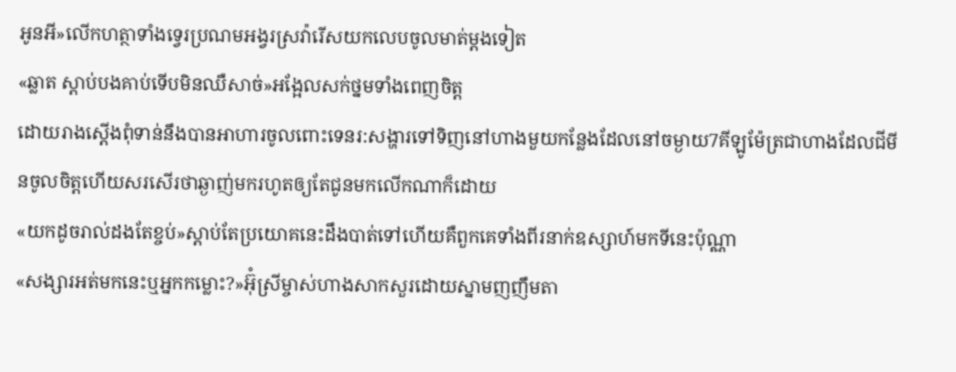អូនអី»លើកហត្ថាទាំងទ្វេរប្រណមអង្វរស្រវ៉ារើសយកលេបចូលមាត់ម្តងទៀត
«ឆ្លាត ស្តាប់បងគាប់ទើបមិនឈឺសាច់»អង្អែលសក់ថ្នមទាំងពេញចិត្ត
ដោយរាងស្តើងពុំទាន់នឹងបានអាហារចូលពោះទេនរ:សង្ហារទៅទិញនៅហាងមួយកន្លែងដែលនៅចម្ងាយ7គីឡូម៉ែត្រជាហាងដែលជីមីនចូលចិត្តហើយសរសើរថាឆ្ងាញ់មករហូតឲ្យតែជូនមកលើកណាក៏ដោយ
«យកដូចរាល់ដងតែខ្ចប់»ស្តាប់តែប្រយោគនេះដឹងបាត់ទៅហើយគឺពួកគេទាំងពីរនាក់ឧស្សាហ៍មកទីនេះប៉ុណ្ណា
«សង្សារអត់មកនេះឬអ្នកកម្លោះ?»អ៊ុំស្រីម្ចាស់ហាងសាកសួរដោយស្នាមញញឹមតា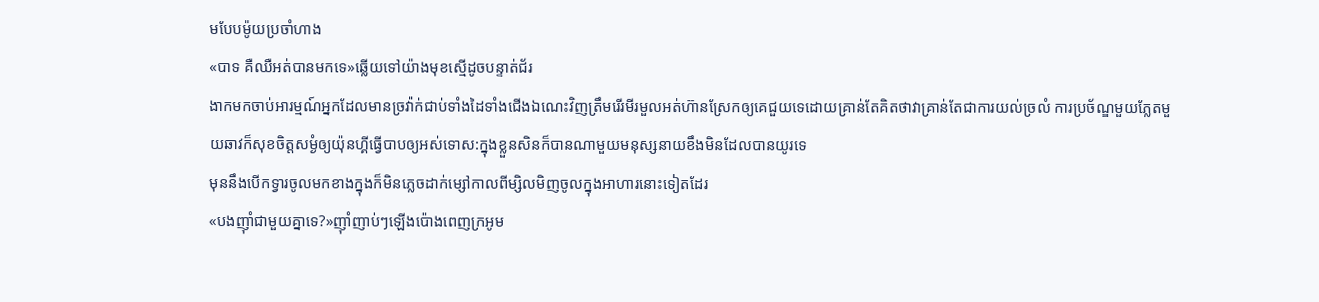មបែបម៉ូយប្រចាំហាង
«បាទ គឺឈឺអត់បានមកទេ»ឆ្លើយទៅយ៉ាងមុខស្មើដូចបន្ទាត់ជ័រ
ងាកមកចាប់អារម្មណ៍អ្នកដែលមានច្រវ៉ាក់ជាប់ទាំងដៃទាំងជើងឯណេះវិញត្រឹមរើរមីរមួលអត់ហ៊ានស្រែកឲ្យគេជួយទេដោយគ្រាន់តែគិតថាវាគ្រាន់តែជាការយល់ច្រលំ ការប្រច័ណ្ឌមួយភ្លែតមួយឆាវក៏សុខចិត្តសម្ងំឲ្យយ៉ុនហ្គីធ្វើបាបឲ្យអស់ទោស:ក្នុងខ្លួនសិនក៏បានណាមួយមនុស្សនាយខឹងមិនដែលបានយូរទេ
មុននឹងបើកទ្វារចូលមកខាងក្នុងក៏មិនភ្លេចដាក់ម្សៅកាលពីម្សិលមិញចូលក្នុងអាហារនោះទៀតដែរ
«បងញុាំជាមួយគ្នាទេ?»ញុាំញាប់ៗឡើងប៉ោងពេញក្រអូម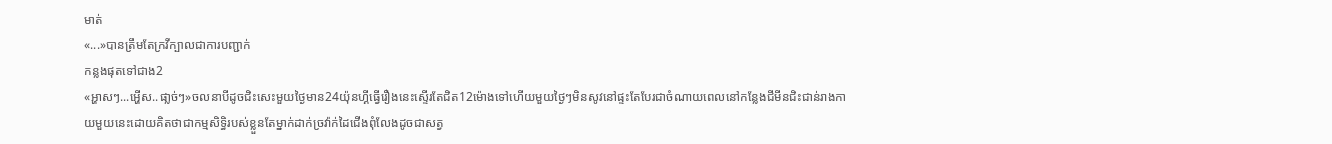មាត់
«...»បានត្រឹមតែក្រវីក្បាលជាការបញ្ជាក់
កន្លងផុតទៅជាង2
«អ្ហាសៗ...អ្ហើស..ផា្លច់ៗ»ចលនាបីដូចជិះសេះមួយថ្ងៃមាន24យ៉ុនហ្គីធ្វើរឿងនេះស្ទើរតែជិត12ម៉ោងទៅហើយមួយថ្ងៃៗមិនសូវនៅផ្ទះតែបែរជាចំណាយពេលនៅកន្លែងជីមីនជិះជាន់រាងកាយមួយនេះដោយគិតថាជាកម្មសិទ្ធិរបស់ខ្លួនតែម្នាក់ដាក់ច្រវ៉ាក់ដៃជើងពុំលែងដូចជាសត្វ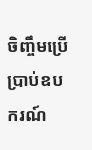ចិញ្ចឹមប្រើប្រាប់ឧបករណ៍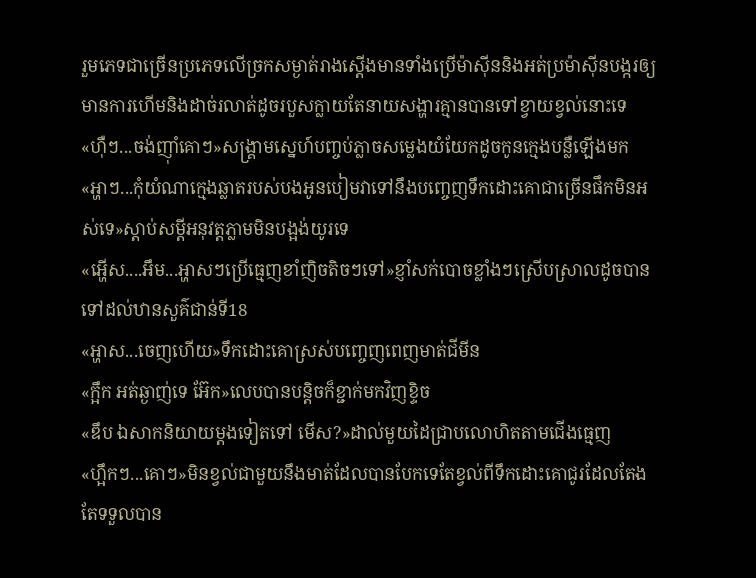រួមភេទជាច្រើនប្រភេទលើច្រកសម្ងាត់រាងស្តើងមានទាំងប្រើម៉ាសុីននិងអត់ប្រម៉ាសុីនបង្ករឲ្យមានការហើមនិងដាច់រលាត់ដូចរបួសក្លាយតែនាយសង្ហារគ្មានបានទៅខ្វាយខ្វល់នោះទេ
«ហុឺៗ...ចង់ញុាំគោៗ»សង្រ្គាមស្នេហ៍បញ្ចប់ភ្លាចសម្លេងយំយែកដូចកូនក្មេងបន្លឺឡើងមក
«អ្ហាៗ...កុំយំណាក្មេងឆ្លាតរបស់បងអូនបៀមវាទៅនឹងបញ្ចេញទឹកដោះគោជាច្រើនផឹកមិនអស់ទេ»ស្តាប់សម្តីអនុវត្តភ្លាមមិនបង្អង់យូរទេ
«អ្ហើស....អឹម...អ្ហាសៗប្រើធ្មេញខាំញិចតិចៗទៅ»ខ្ញាំសក់បោចខ្លាំងៗស្រើបស្រាលដូចបានទៅដល់ឋានសួគ៌ជាន់ទី18
«អ្ហាស...ចេញហើយ»ទឹកដោះគោស្រស់បញ្ចេញពេញមាត់ជីមីន
«ក្អឹក អត់ឆ្ងាញ់ទេ អ៊ែក»លេបបានបន្តិចក៏ខ្ជាក់មកវិញខ្ទិច
«ឌឹប ឯសាកនិយាយម្តងទៀតទៅ មើស?»ដាល់មួយដៃជ្រាបលោហិតតាមជើងធ្មេញ
«ហ្អឹកៗ...គោៗ»មិនខ្វល់ជាមួយនឹងមាត់ដែលបានបែកទេតែខ្វល់ពីទឹកដោះគោជូរដែលតែងតែទទួលបាន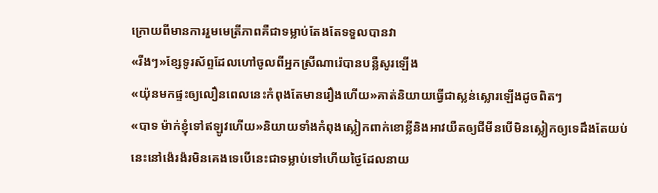ក្រោយពីមានការរួមមេត្រីភាពគឺជាទម្លាប់តែងតែទទួលបានវា
«រីងៗ»ខ្សែទូរស័ព្ទដែលហៅចូលពីអ្នកស្រីណារ៉េបានបន្លឺសូរឡើង
«យ៉ុនមកផ្ទះឲ្យលឿនពេលនេះកំពុងតែមានរឿងហើយ»គាត់និយាយធ្វើជាស្លន់ស្លោរឡើងដូចពិតៗ
«បាទ ម៉ាក់ខ្ញុំទៅឥឡូវហើយ»និយាយទាំងកំពុងស្លៀកពាក់ខោខ្លីនិងអាវយឺតឲ្យជីមីនបើមិនស្លៀកឲ្យទេដឹងតែយប់នេះនៅង៉េរង៉រមិនគេងទេបើនេះជាទម្លាប់ទៅហើយថ្ងៃដែលនាយ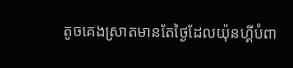តូចគេងស្រាតមានតែថ្ងៃដែលយ៉ុនហ្គីបំពា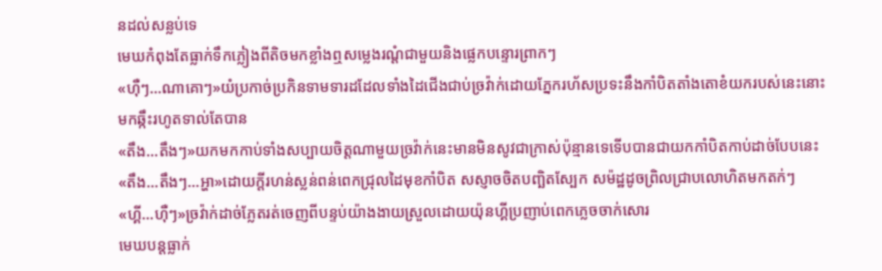នដល់សន្លប់ទេ
មេឃកំពុងតែធ្លាក់ទឹកភ្លៀងពីតិចមកខ្លាំងឮសម្លេងរណ្តំជាមួយនិងផ្លេកបន្ទោរព្រាកៗ
«ហុឺៗ...ណាគោៗ»យំប្រកាច់ប្រកិនទាមទារដដែលទាំងដៃជើងជាប់ច្រវ៉ាក់ដោយភ្នែករហ័សប្រទះនឹងកាំបិតតាំងតោខំយករបស់នេះនោះមកឆ្កឹះរហូតទាល់តែបាន
«តឹង...តឹងៗ»យកមកកាប់ទាំងសប្បាយចិត្តណាមួយច្រវ៉ាក់នេះមានមិនសូវជាក្រាស់ប៉ុន្មានទេទើបបានជាយកកាំបិតកាប់ដាច់បែបនេះ
«តឹង...តឹងៗ...អ្ហា»ដោយក្តីរហន់ស្លន់ពន់ពេកជ្រុលដៃមុខកាំបិត សស្ញាចចិតបញ្ឆិតស្បែក សម៉ដ្ឋដូចព្រិលជា្របលោហិតមកតក់ៗ
«ហ្គី...ហុឺៗ»ច្រវ៉ាក់ដាច់ភ្លែតរត់ចេញពីបន្ទប់យ៉ាងងាយស្រួលដោយយ៉ុនហ្គីប្រញាប់ពេកភ្លេចចាក់សោរ
មេឃបន្តធ្លាក់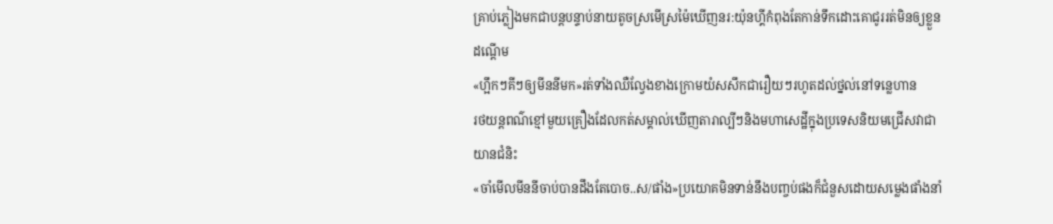គ្រាប់ភ្លៀងមកជាបន្តបន្ទាប់នាយតូចស្រមើស្រម៉ៃឃើញនរ:យ៉ុនហ្គីកំពុងតែកាន់ទឹកដោះគោជូររត់មិនឲ្យខ្លួនដណ្តើម
«ហ្អឹកៗគីៗឲ្យមីននីមក»រត់ទាំងឈឺល្វែងខាងក្រោមយំសសឹកជារឿយៗរហូតដល់ថ្នល់នៅទន្លេហាន
រថយន្តពណ៌ខ្មៅមួយគ្រឿងដែលកត់សម្គាល់ឃើញតារាល្បីៗនិងមហាសេដ្ឋីក្នុងប្រទេសនិយមជ្រើសវាជាយានជំនិះ
«ចាំមើលមីននីចាប់បានដឹងតែបោច..ស/ផាំង»ប្រយោគមិនទាន់នឹងបញ្ចប់ផងក៏ជំនួសដោយសម្លេងផាំងនាំ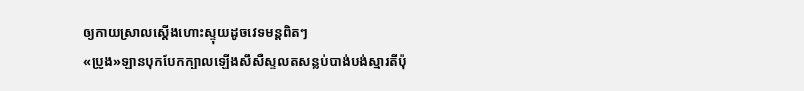ឲ្យកាយស្រាលស្តើងហោះស្ទុយដូចវេទមន្តពិតៗ
«ប្រូង»ឡានបុកបែកក្បាលឡើងសឹសឺស្ទលតសន្លប់បាង់បង់ស្មារតីប៉ុ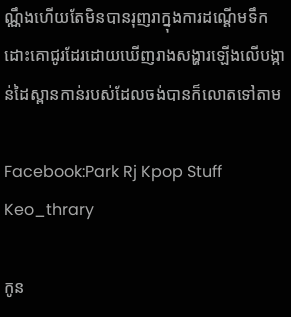ណ្ណឹងហើយតែមិនបានរុញរាក្នុងការដណ្តើមទឹកដោះគោជូរដែរដោយឃើញរាងសង្ហារឡើងលើបង្កាន់ដៃស្ពានកាន់របស់ដែលចង់បានក៏លោតទៅតាម

Facebook:Park Rj Kpop Stuff
Keo_thrary

កូន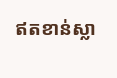ឥតខាន់ស្លា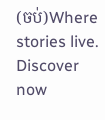(ចប់)Where stories live. Discover now